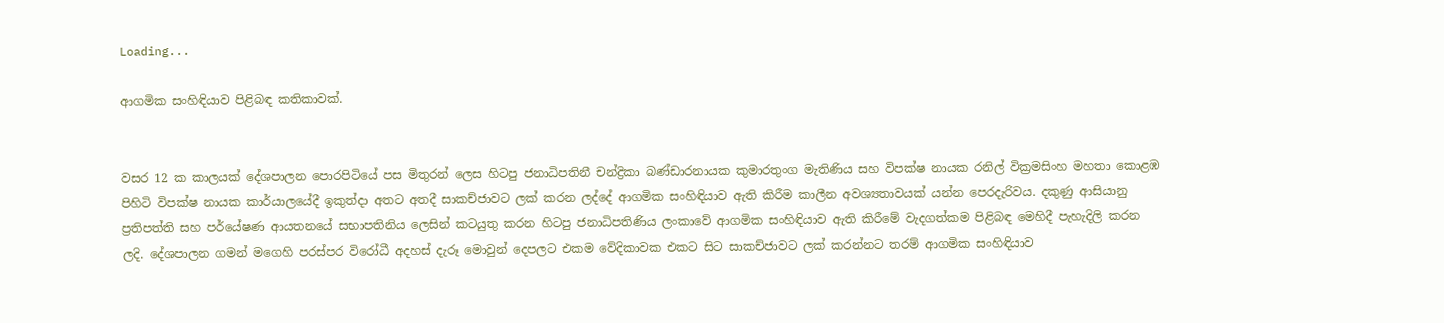Loading...

ආගමික සංහිඳියාව පිළිබඳ කතිකාවක්.


වසර 12 ක කාලයක් දේශපාලන පොරපිටියේ පස මිතුරන් ලෙස හිටපු ජනාධිපතිනී චන්ද්‍රිකා බණ්ඩාරනායක කුමාරතුංග මැතිණිය සහ විපක්ෂ නායක රනිල් වික්‍රමසිංහ මහතා කොළඹ පිහිටි විපක්ෂ නායක කාර්යාලයේදී ඉකුත්දා අතට අතදී සාකච්ජාවට ලක් කරන ලද්දේ ආගමික සංහිඳියාව ඇති කිරීම කාලීන අවශ්‍යතාවයක් යන්න පෙරදැරිවය. දකුණු ආසියානු ප්‍රතිපත්ති සහ පර්යේෂණ ආයතනයේ සභාපතිනිය ලෙසින් කටයුතු කරන හිටපු ජනාධිපතිණිය ලංකාවේ ආගමික සංහිඳියාව ඇති කිරීමේ වැදගත්කම පිළිබඳ මෙහිදී පැහැදිලි කරන ලදි. දේශපාලන ගමන් මගෙහි පරස්පර විරෝධී අදහස් දැරූ මොවුන් දෙපලට එකම වේදිකාවක එකට සිට සාකච්ජාවට ලක් කරන්නට තරම් ආගමික සංහිඳියාව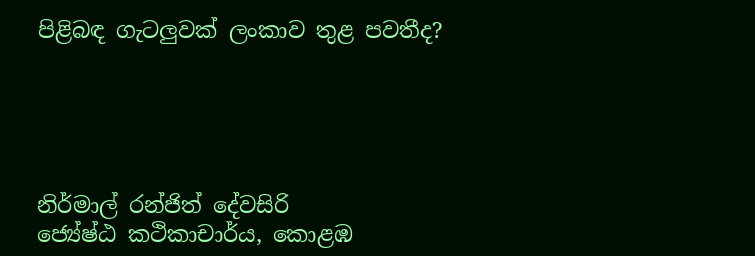පිළිබඳ ගැටලුවක් ලංකාව තුළ පවතීද?





නිර්මාල් රන්ජිත් දේවසිරි
ජ්‍යේෂ්ඨ කථිකාචාර්ය, කොළඹ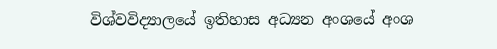විශ්වවිද්‍යාලයේ ඉතිහාස අධ්‍යන අංශයේ අංශ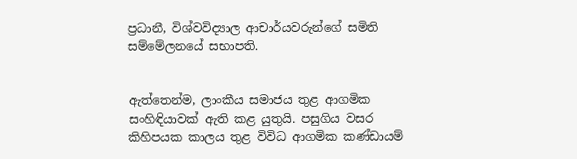ප්‍රධානී, විශ්වවිද්‍යාල ආචාර්යවරුන්ගේ සමිති සම්මේලනයේ සභාපති.


ඇත්තෙන්ම, ලාංකීය සමාජය තුළ ආගමික සංහිඳියාවක් ඇති කළ යුතුයි. පසුගිය වසර කිහිපයක කාලය තුළ විවිධ ආගමික කණ්ඩායම්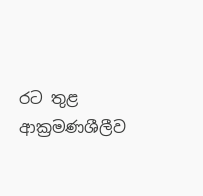රට තුළ ආක්‍රමණශීලීව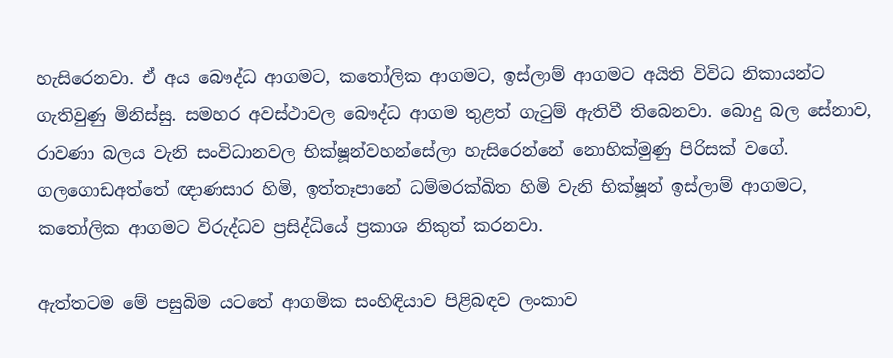හැසිරෙනවා. ඒ අය බෞද්ධ ආගමට, කතෝලික ආගමට, ඉස්ලාම් ආගමට අයිති විවිධ නිකායන්ට ගැතිවුණු මිනිස්සු. සමහර අවස්ථාවල බෞද්ධ ආගම තුළත් ගැටුම් ඇතිවී තිබෙනවා. බොදු බල සේනාව, රාවණා බලය වැනි සංවිධානවල භික්ෂූන්වහන්සේලා හැසිරෙන්නේ නොහික්මුණු පිරිසක් වගේ. ගලගොඩඅත්තේ ඥාණසාර හිමි, ඉත්තෑපානේ ධම්මරක්ඛිත හිමි වැනි භික්ෂූන් ඉස්ලාම් ආගමට, කතෝලික ආගමට විරුද්ධව ප්‍රසිද්ධියේ ප්‍රකාශ නිකුත් කරනවා.

ඇත්තටම මේ පසුබිම යටතේ ආගමික සංහිඳියාව පිළිබඳව ලංකාව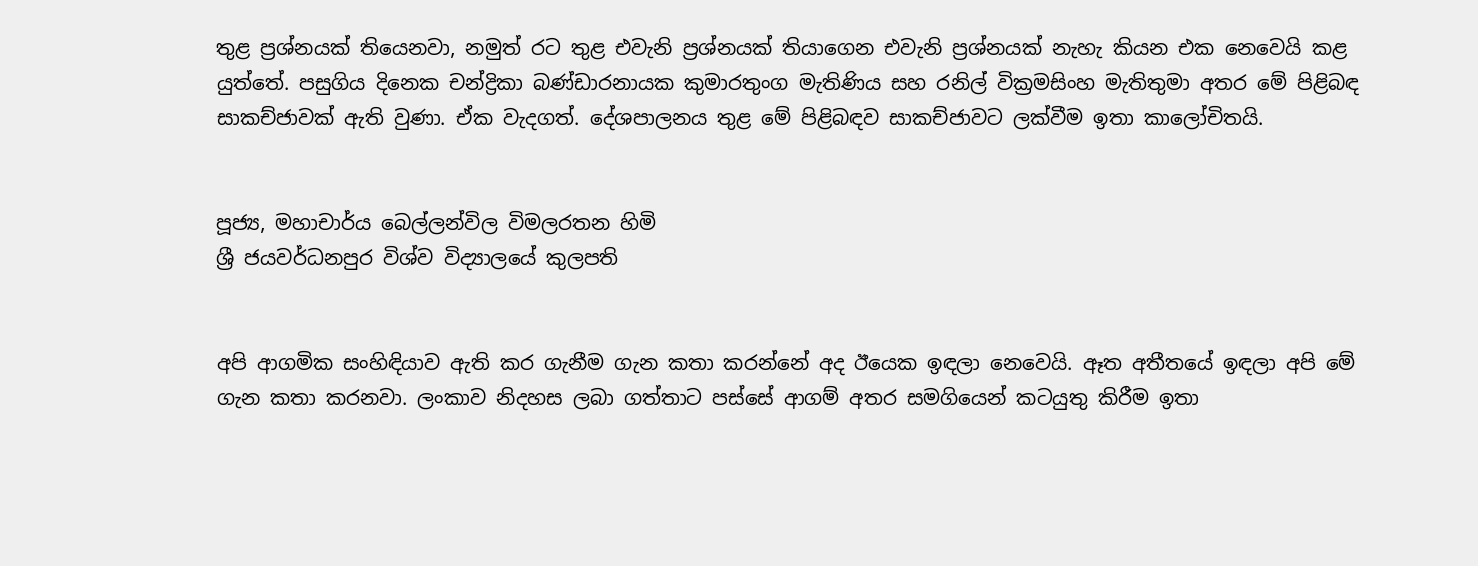තුළ ප්‍රශ්නයක් තියෙනවා, නමුත් රට තුළ එවැනි ප්‍රශ්නයක් තියාගෙන එවැනි ප්‍රශ්නයක් නැහැ කියන එක නෙවෙයි කළ යුත්තේ. පසුගිය දිනෙක චන්ද්‍රිකා බණ්ඩාරනායක කුමාරතුංග මැතිණිය සහ රනිල් වික්‍රමසිංහ මැතිතුමා අතර මේ පිළිබඳ සාකච්ජාවක් ඇති වුණා. ඒක වැදගත්. දේශපාලනය තුළ මේ පිළිබඳව සාකච්ජාවට ලක්වීම ඉතා කාලෝචිතයි.


පූජ්‍ය, මහාචාර්ය බෙල්ලන්විල විමලරතන හිමි
ශ්‍රී ජයවර්ධනපුර විශ්ව විද්‍යාලයේ කුලපති


අපි ආගමික සංහිඳියාව ඇති කර ගැනීම ගැන කතා කරන්නේ අද ඊයෙක ඉඳලා නෙවෙයි. ඈත අතීතයේ ඉඳලා අපි මේ ගැන කතා කරනවා. ලංකාව නිදහස ලබා ගත්තාට පස්සේ ආගම් අතර සමගියෙන් කටයුතු කිරීම ඉතා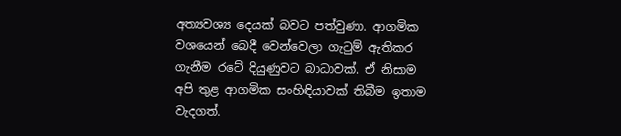අත්‍යවශ්‍ය දෙයක් බවට පත්වුණා. ආගමික වශයෙන් බෙදී වෙන්වෙලා ගැටුම් ඇතිකර ගැනීම රටේ දියුණුවට බාධාවක්. ඒ නිසාම අපි තුළ ආගමික සංහිඳියාවක් තිබීම ඉතාම වැදගත්.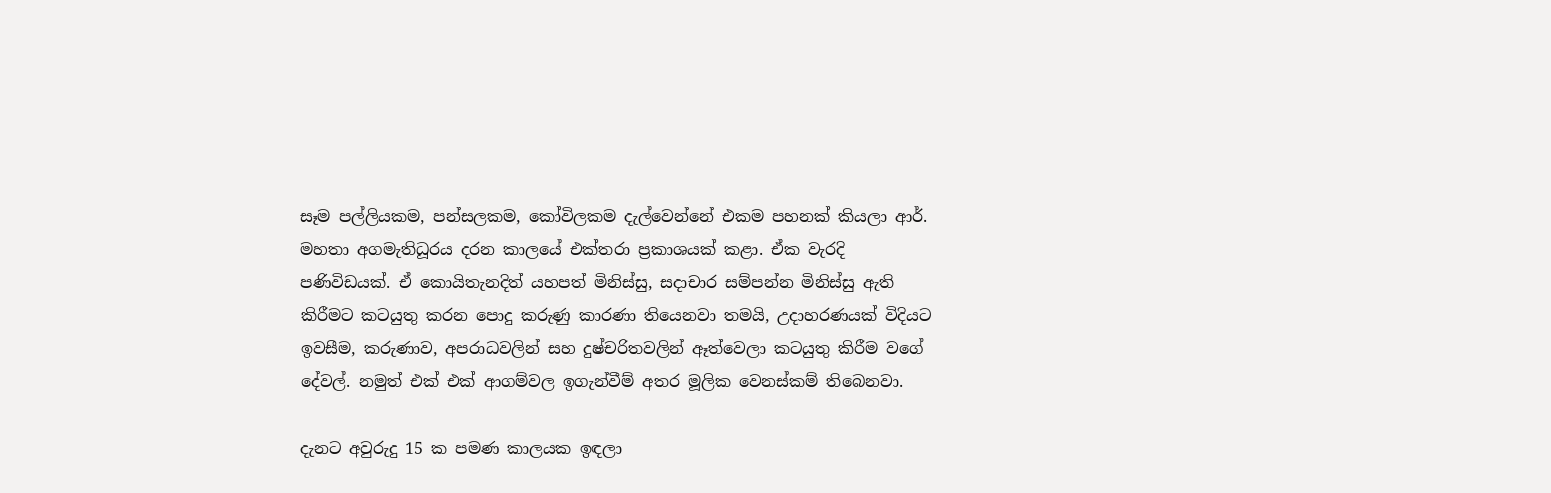සෑම පල්ලියකම, පන්සලකම, කෝවිලකම දැල්වෙන්නේ එකම පහනක් කියලා ආර්. මහතා අගමැතිධූරය දරන කාලයේ එක්තරා ප්‍රකාශයක් කළා. ඒක වැරදි පණිවිඩයක්. ඒ කොයිතැනදිත් යහපත් මිනිස්සු, සදාචාර සම්පන්න මිනිස්සු ඇති කිරීමට කටයුතු කරන පොදු කරුණු කාරණා තියෙනවා තමයි, උදාහරණයක් විදියට ඉවසීම, කරුණාව, අපරාධවලින් සහ දුෂ්චරිතවලින් ඈත්වෙලා කටයුතු කිරීම වගේ දේවල්. නමුත් එක් එක් ආගම්වල ඉගැන්වීම් අතර මූලික වෙනස්කම් තිබෙනවා.

දැනට අවුරුදු 15 ක පමණ කාලයක ඉඳලා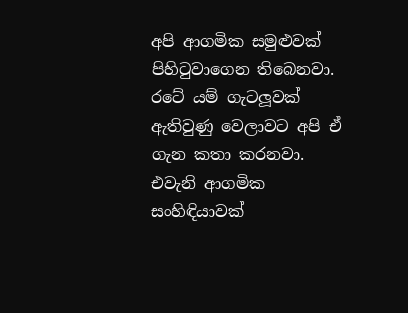අපි ආගමික සමුළුවක් පිහිටුවාගෙන තිබෙනවා. රටේ යම් ගැටලූවක් ඇතිවුණු වෙලාවට අපි ඒ ගැන කතා කරනවා. එවැනි ආගමික සංහිඳියාවක්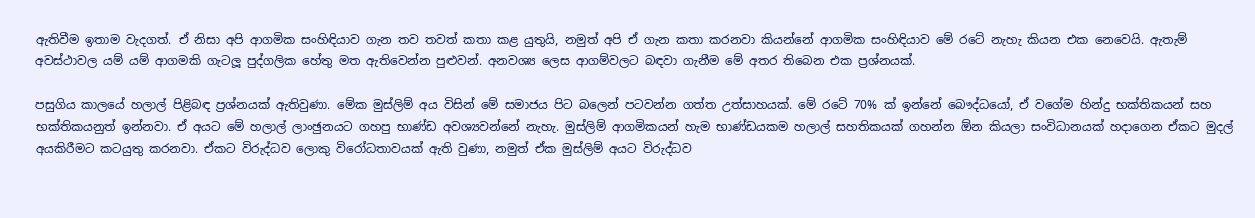ඇතිවීම ඉතාම වැදගත්. ඒ නිසා අපි ආගමික සංහිඳියාව ගැන තව තවත් කතා කළ යුතුයි, නමුත් අපි ඒ ගැන කතා කරනවා කියන්නේ ආගමික සංහිඳියාව මේ රටේ නැහැ කියන එක නෙවෙයි. ඇතැම් අවස්ථාවල යම් යම් ආගමකි ගැටලූ පුද්ගලික හේතු මත ඇතිවෙන්න පුළුවන්. අනවශ්‍ය ලෙස ආගම්වලට බඳවා ගැනීම මේ අතර තිබෙන එක ප්‍රශ්නයක්.

පසුගිය කාලයේ හලාල් පිළිබඳ ප්‍රශ්නයක් ඇතිවුණා. මේක මුස්ලිම් අය විසින් මේ සමාජය පිට බලෙන් පටවන්න ගත්ත උත්සාහයක්. මේ රටේ 70% ක් ඉන්නේ බෞද්ධයෝ, ඒ වගේම හින්දු භක්තිකයන් සහ භක්තිකයනුත් ඉන්නවා. ඒ අයට මේ හලාල් ලාංඡුනයට ගහපු භාණ්ඩ අවශ්‍යවන්නේ නැහැ. මුස්ලිම් ආගමිකයන් හැම භාණ්ඩයකම හලාල් සහතිකයක් ගහන්න ඕන කියලා සංවිධානයක් හදාගෙන ඒකට මුදල් අයකිරීමට කටයුතු කරනවා. ඒකට විරුද්ධව ලොකු විරෝධතාවයක් ඇති වුණා, නමුත් ඒක මුස්ලිම් අයට විරුද්ධව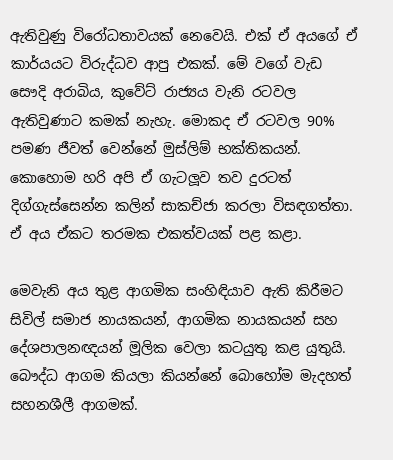ඇතිවුණු විරෝධතාවයක් නෙවෙයි. එක් ඒ අයගේ ඒ කාර්යයට විරුද්ධව ආපු එකක්. මේ වගේ වැඩ සෞදි අරාබිය, කුවේට් රාජ්‍යය වැනි රටවල ඇතිවුණාට කමක් නැහැ. මොකද ඒ රටවල 90% පමණ ජීවත් වෙන්නේ මුස්ලිම් භක්තිකයන්. කොහොම හරි අපි ඒ ගැටලූව තව දුරටත් දිග්ගැස්සෙන්න කලින් සාකච්ජා කරලා විසඳගත්තා. ඒ අය ඒකට තරමක එකත්වයක් පළ කළා.

මෙවැනි අය තුළ ආගමික සංහිඳියාව ඇති කිරීමට සිවිල් සමාජ නායකයන්, ආගමික නායකයන් සහ දේශපාලනඥයන් මූලික වෙලා කටයුතු කළ යුතුයි. බෞද්ධ ආගම කියලා කියන්නේ බොහෝම මැදහත් සහනශීලී ආගමක්.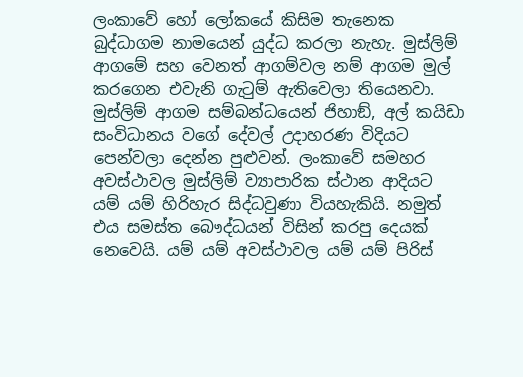ලංකාවේ හෝ ලෝකයේ කිසිම තැනෙක බුද්ධාගම නාමයෙන් යුද්ධ කරලා නැහැ. මුස්ලිම් ආගමේ සහ වෙනත් ආගම්වල නම් ආගම මුල් කරගෙන එවැනි ගැටුම් ඇතිවෙලා තියෙනවා. මුස්ලිම් ආගම සම්බන්ධයෙන් ජිහාඞ්, අල් කයිඩා සංවිධානය වගේ දේවල් උදාහරණ විදියට පෙන්වලා දෙන්න පුළුවන්. ලංකාවේ සමහර අවස්ථාවල මුස්ලිම් ව්‍යාපාරික ස්ථාන ආදියට යම් යම් හිරිහැර සිද්ධවුණා වියහැකියි. නමුත් එය සමස්ත බෞද්ධයන් විසින් කරපු දෙයක් නෙවෙයි. යම් යම් අවස්ථාවල යම් යම් පිරිස්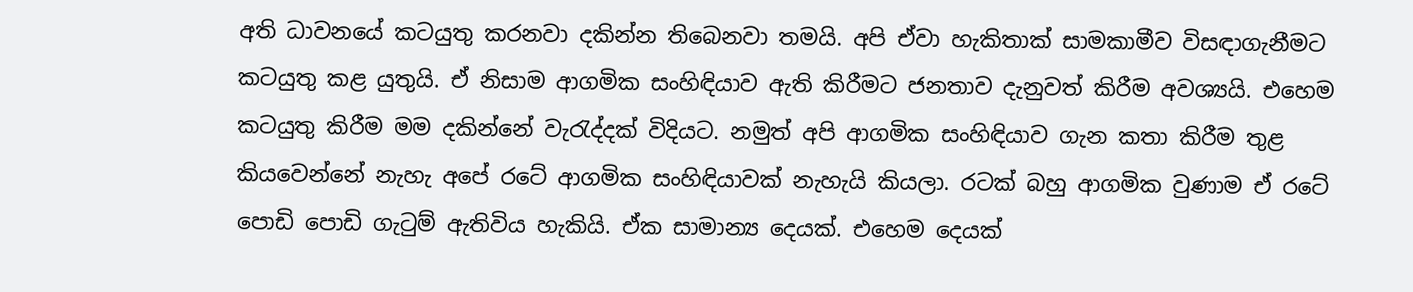අති ධාවනයේ කටයුතු කරනවා දකින්න තිබෙනවා තමයි. අපි ඒවා හැකිතාක් සාමකාමීව විසඳාගැනීමට කටයුතු කළ යුතුයි. ඒ නිසාම ආගමික සංහිඳියාව ඇති කිරීමට ජනතාව දැනුවත් කිරීම අවශ්‍යයි. එහෙම කටයුතු කිරීම මම දකින්නේ වැරැද්දක් විදියට. නමුත් අපි ආගමික සංහිඳියාව ගැන කතා කිරීම තුළ කියවෙන්නේ නැහැ අපේ රටේ ආගමික සංහිඳියාවක් නැහැයි කියලා. රටක් බහු ආගමික වුණාම ඒ රටේ පොඩි පොඩි ගැටුම් ඇතිවිය හැකියි. ඒක සාමාන්‍ය දෙයක්. එහෙම දෙයක්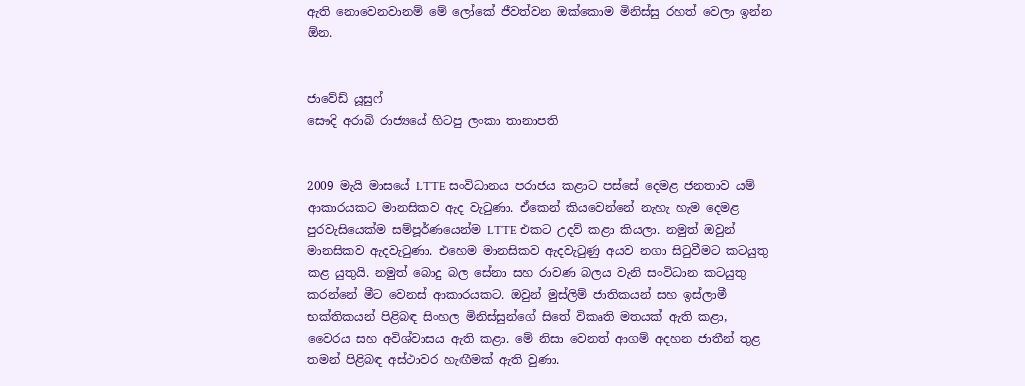ඇති නොවෙනවානම් මේ ලෝකේ ජීවත්වන ඔක්කොම මිනිස්සු රහත් වෙලා ඉන්න ඕන.


ජාවේඩ් යූසුෆ්
සෞදි අරාබි රාජ්‍යයේ හිටපු ලංකා තානාපති


2009 මැයි මාසයේ LTTE සංවිධානය පරාජය කළාට පස්සේ දෙමළ ජනතාව යම් ආකාරයකට මානසිකව ඇද වැටුණා. ඒකෙන් කියවෙන්නේ නැහැ හැම දෙමළ පුරවැසියෙක්ම සම්පූර්ණයෙන්ම LTTE එකට උදව් කළා කියලා. නමුත් ඔවුන් මානසිකව ඇදවැටුණා. එහෙම මානසිකව ඇදවැටුණු අයව නගා සිටුවීමට කටයුතු කළ යුතුයි. නමුත් බොදු බල සේනා සහ රාවණ බලය වැනි සංවිධාන කටයුතු කරන්නේ මීට වෙනස් ආකාරයකට. ඔවුන් මුස්ලිම් ජාතිකයන් සහ ඉස්ලාමී භක්තිකයන් පිළිබඳ සිංහල මිනිස්සුන්ගේ සිතේ විකෘති මතයක් ඇති කළා, වෛරය සහ අවිශ්වාසය ඇති කළා. මේ නිසා වෙනත් ආගම් අදහන ජාතීන් තුළ තමන් පිළිබඳ අස්ථාවර හැඟීමක් ඇති වුණා.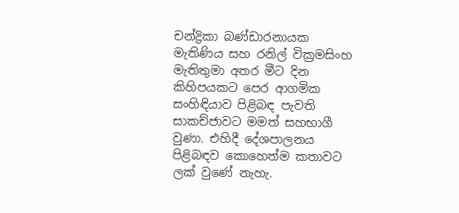චන්ද්‍රිකා බණ්ඩාරනායක මැතිණිය සහ රනිල් වික්‍රමසිංහ මැතිතුමා අතර මීට දින කිහිපයකට පෙර ආගමික සංහිඳියාව පිළිබඳ පැවති සාකච්ජාවට මමත් සහභාගී වුණා. එහිදී දේශපාලනය පිළිබඳව කොහෙත්ම කතාවට ලක් වුණේ නැහැ.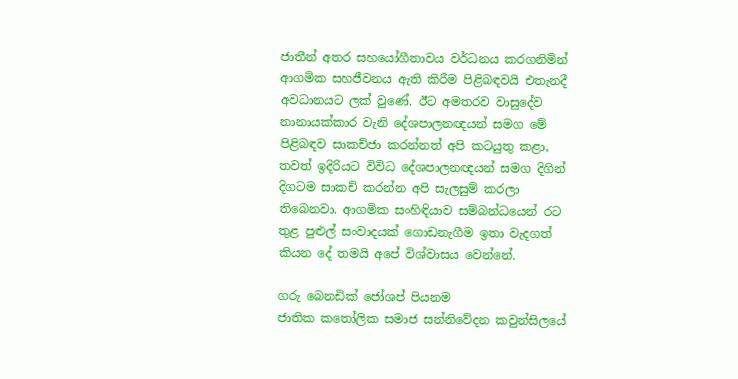ජාතීන් අතර සහයෝගීතාවය වර්ධනය කරගනිමින් ආගමික සහජීවනය ඇති කිරීම පිළිබඳවයි එතැනදී අවධානයට ලක් වුණේ. ඊට අමතරව වාසුදේව නානායක්කාර වැනි දේශපාලනඥයන් සමග මේ පිළිබඳව සාකච්ජා කරන්නත් අපි කටයුතු කළා, තවත් ඉදිරියට විවිධ දේශපාලනඥයන් සමග දිගින් දිගටම සාකච් කරන්න අපි සැලසුම් කරලා තිබෙනවා. ආගමික සංහිඳියාව සම්බන්ධයෙන් රට තුළ පුළුල් සංවාදයක් ගොඩනැගීම ඉතා වැදගත් කියන දේ තමයි අපේ විශ්වාසය වෙන්නේ.

ගරු බෙනඩික් ජෝශප් පියනම
ජාතික කතෝලික සමාජ සන්නිවේදන කවුන්සිලයේ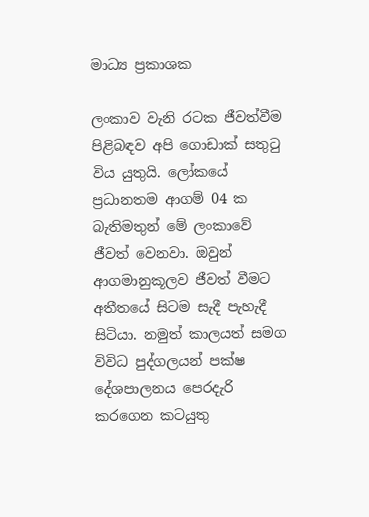මාධ්‍ය ප්‍රකාශක

ලංකාව වැනි රටක ජීවත්වීම පිළිබඳව අපි ගොඩාක් සතුටු විය යුතුයි. ලෝකයේ ප්‍රධානතම ආගම් 04 ක බැතිමතුන් මේ ලංකාවේ ජීවත් වෙනවා. ඔවුන් ආගමානුකූලව ජීවත් වීමට අතීතයේ සිටම සැදී පැහැදී සිටියා. නමුත් කාලයත් සමග විවිධ පුද්ගලයන් පක්ෂ දේශපාලනය පෙරදැරි කරගෙන කටයුතු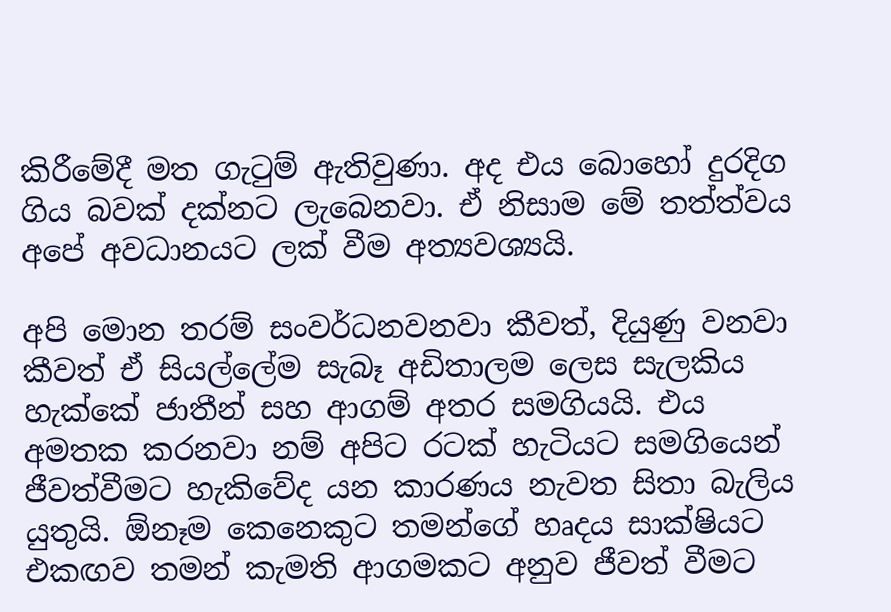කිරීමේදී මත ගැටුම් ඇතිවුණා. අද එය බොහෝ දුරදිග ගිය බවක් දක්නට ලැබෙනවා. ඒ නිසාම මේ තත්ත්වය අපේ අවධානයට ලක් වීම අත්‍යවශ්‍යයි.

අපි මොන තරම් සංවර්ධනවනවා කීවත්, දියුණු වනවා කීවත් ඒ සියල්ලේම සැබෑ අඩිතාලම ලෙස සැලකිය හැක්කේ ජාතීන් සහ ආගම් අතර සමගියයි. එය අමතක කරනවා නම් අපිට රටක් හැටියට සමගියෙන් ජීවත්වීමට හැකිවේද යන කාරණය නැවත සිතා බැලිය යුතුයි. ඕනෑම කෙනෙකුට තමන්ගේ හෘදය සාක්ෂියට එකඟව තමන් කැමති ආගමකට අනුව ජීවත් වීමට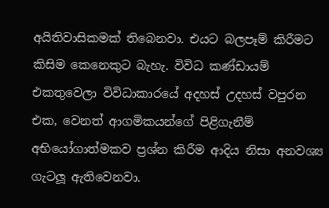අයිතිවාසිකමක් තිබෙනවා. එයට බලපෑම් කිරීමට කිසිම කෙනෙකුට බැහැ. විවිධ කණ්ඩායම් එකතුවෙලා විවිධාකාරයේ අදහස් උදහස් වපුරන එක, වෙනත් ආගමිකයන්ගේ පිළිගැනීම් අභියෝගාත්මකව ප්‍රශ්න කිරීම ආදිය නිසා අනවශ්‍ය ගැටලූ ඇතිවෙනවා.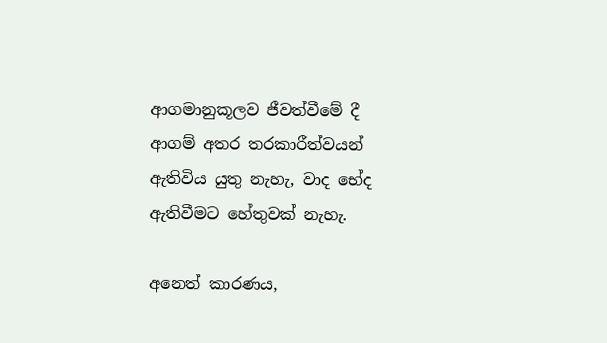ආගමානුකූලව ජීවත්වීමේ දී ආගම් අතර තරකාරීත්වයන් ඇතිවිය යුතු නැහැ, වාද භේද ඇතිවීමට හේතුවක් නැහැ.

අනෙත් කාරණය,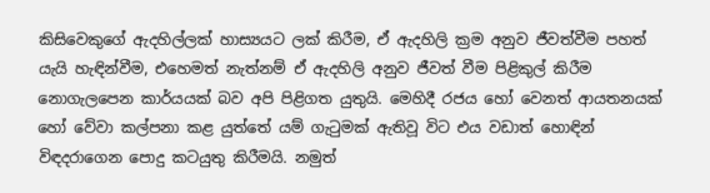කිසිවෙකුගේ ඇදහිල්ලක් හාස්‍යයට ලක් කිරීම, ඒ ඇදහිලි ක්‍රම අනුව ජීවත්වීම පහත් යැයි හැඳින්වීම, එහෙමත් නැත්නම් ඒ ඇදහිලි අනුව ජීවත් වීම පිළිකුල් කිරීම නොගැලපෙන කාර්යයක් බව අපි පිළිගත යුතුයි. මෙහිදී රජය හෝ වෙනත් ආයතනයක් හෝ වේවා කල්පනා කළ යුත්තේ යම් ගැටුමක් ඇතිවූ විට එය වඩාත් හොඳින් විඳදරාගෙන පොදු කටයුතු කිරීමයි. නමුත්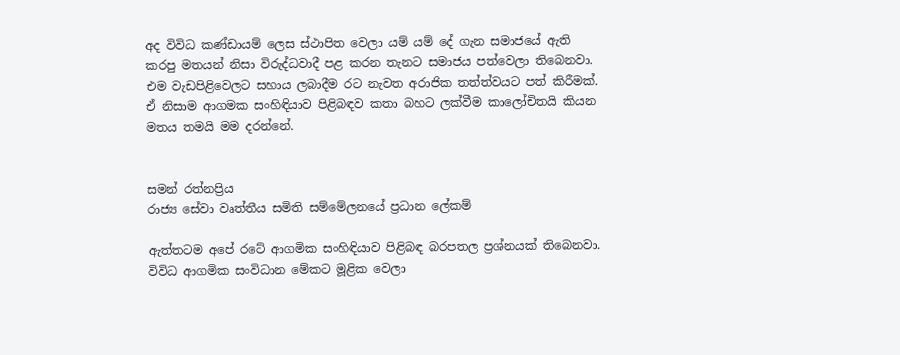අද විවිධ කණ්ඩායම් ලෙස ස්ථාපිත වෙලා යම් යම් දේ ගැන සමාජයේ ඇති කරපු මතයන් නිසා විරුද්ධවාදී පළ කරන තැනට සමාජය පත්වෙලා තිබෙනවා. එම වැඩපිළිවෙලට සහාය ලබාදීම රට නැවත අරාජික තත්ත්වයට පත් කිරීමක්. ඒ නිසාම ආගමක සංහිඳියාව පිළිබඳව කතා බහට ලක්වීම කාලෝචිතයි කියන මතය තමයි මම දරන්නේ.


සමන් රත්නප්‍රිය
රාජ්‍ය සේවා වෘත්තීය සමිති සම්මේලනයේ ප්‍රධාන ලේකම්

ඇත්තටම අපේ රටේ ආගමික සංහිඳියාව පිළිබඳ බරපතල ප්‍රශ්නයක් තිබෙනවා. විවිධ ආගමික සංවිධාන මේකට මූළික වෙලා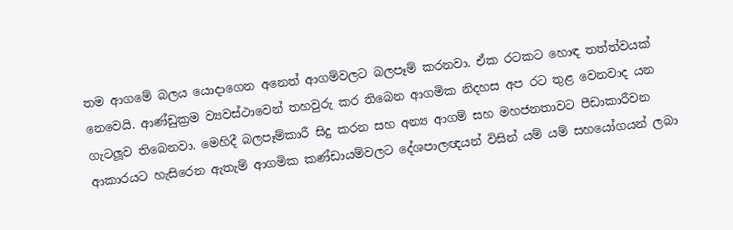තම ආගමේ බලය යොදාගෙන අනෙත් ආගම්වලට බලපෑම් කරනවා. ඒක රටකට හොඳ තත්ත්වයක් නෙවෙයි. ආණ්ඩුක්‍රම ව්‍යවස්ථාවෙන් තහවුරු කර තිබෙන ආගමික නිදහස අප රට තුළ වෙනවාද යන ගැටලූව තිබෙනවා. මෙහිදී බලපෑම්කාරී සිදු කරන සහ අන්‍ය ආගම් සහ මහජනතාවට පීඩාකාරීවන ආකාරයට හැසිරෙන ඇතැම් ආගමික කණ්ඩායම්වලට දේශපාලඥයන් විසින් යම් යම් සහයෝගයන් ලබා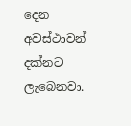දෙන අවස්ථාවන් දක්නට ලැබෙනවා.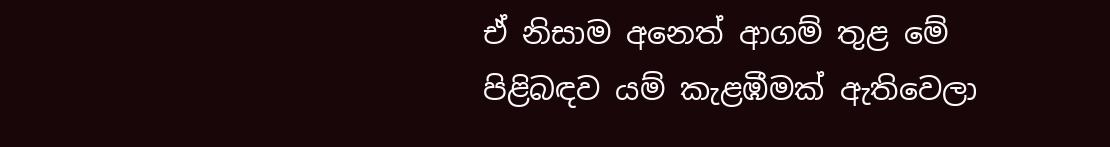ඒ නිසාම අනෙත් ආගම් තුළ මේ පිළිබඳව යම් කැළඹීමක් ඇතිවෙලා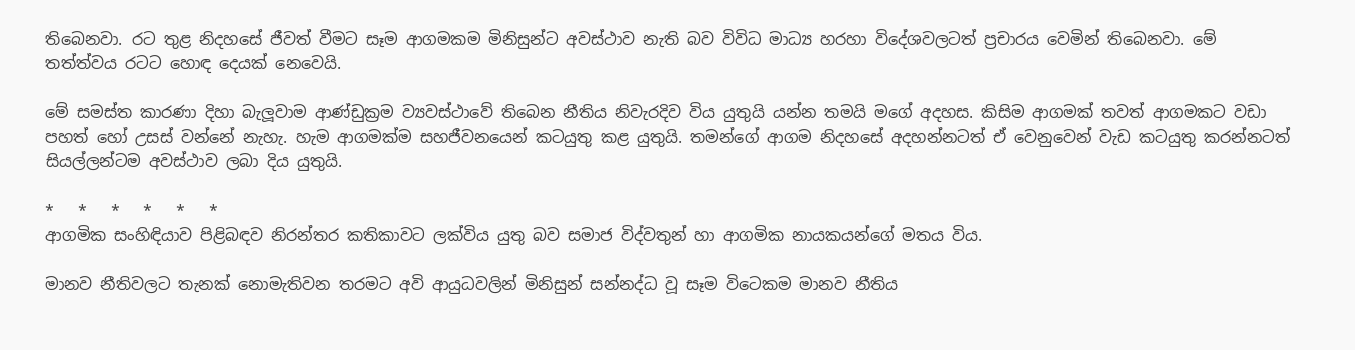තිබෙනවා. රට තුළ නිදහසේ ජීවත් වීමට සෑම ආගමකම මිනිසුන්ට අවස්ථාව නැති බව විවිධ මාධ්‍ය හරහා විදේශවලටත් ප්‍රචාරය වෙමින් තිබෙනවා. මේ තත්ත්වය රටට හොඳ දෙයක් නෙවෙයි.

මේ සමස්ත කාරණා දිහා බැලූවාම ආණ්ඩුක්‍රම ව්‍යවස්ථාවේ තිබෙන නීතිය නිවැරදිව විය යුතුයි යන්න තමයි මගේ අදහස. කිසිම ආගමක් තවත් ආගමකට වඩා පහත් හෝ උසස් වන්නේ නැහැ. හැම ආගමක්ම සහජීවනයෙන් කටයුතු කළ යුතුයි. තමන්ගේ ආගම නිදහසේ අදහන්නටත් ඒ වෙනුවෙන් වැඩ කටයුතු කරන්නටත් සියල්ලන්ටම අවස්ථාව ලබා දිය යුතුයි.

*   *   *   *   *   *
ආගමික සංහිඳියාව පිළිබඳව නිරන්තර කතිකාවට ලක්විය යුතු බව සමාජ විද්වතුන් හා ආගමික නායකයන්ගේ මතය විය.

මානව නීතිවලට තැනක් නොමැතිවන තරමට අවි ආයුධවලින් මිනිසුන් සන්නද්ධ වූ සෑම විටෙකම මානව නීතිය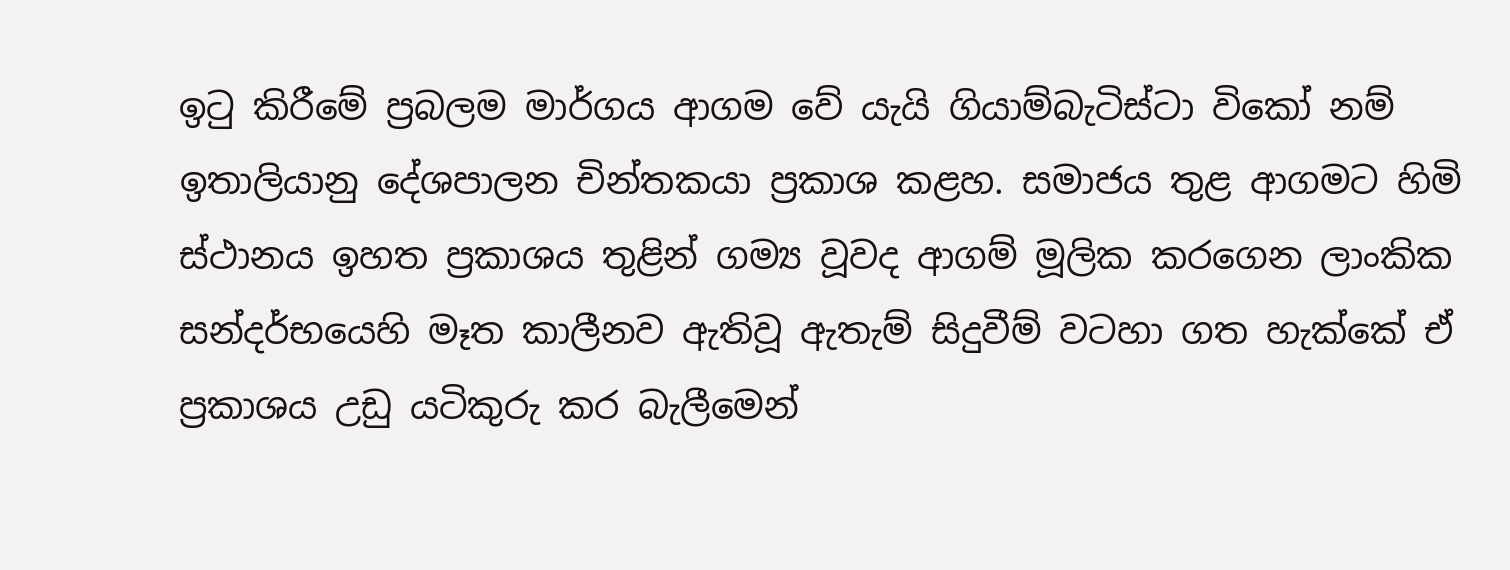ඉටු කිරීමේ ප්‍රබලම මාර්ගය ආගම වේ යැයි ගියාම්බැටිස්ටා විකෝ නම් ඉතාලියානු දේශපාලන චින්තකයා ප්‍රකාශ කළහ. සමාජය තුළ ආගමට හිමි ස්ථානය ඉහත ප්‍රකාශය තුළින් ගම්‍ය වූවද ආගම් මූලික කරගෙන ලාංකික සන්දර්භයෙහි මෑත කාලීනව ඇතිවූ ඇතැම් සිදුවීම් වටහා ගත හැක්කේ ඒ ප්‍රකාශය උඩු යටිකුරු කර බැලීමෙන්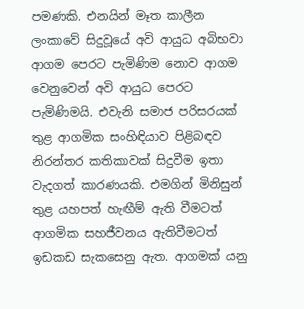පමණකි. එනයින් මෑත කාලීන ලංකාවේ සිදුවූයේ අවි ආයුධ අබිභවා ආගම පෙරට පැමිණිම නොව ආගම වෙනුවෙන් අවි ආයුධ පෙරට පැමිණිමයි. එවැනි සමාජ පරිසරයක් තුළ ආගමික සංහිඳියාව පිළිබඳව නිරන්තර කතිකාවක් සිදුවීම ඉතා වැදගත් කාරණයකි. එමගින් මිනිසුන් තුළ යහපත් හැඟීම් ඇති වීමටත් ආගමික සහජීවනය ඇතිවීමටත් ඉඩකඩ සැකසෙනු ඇත. ආගමක් යනු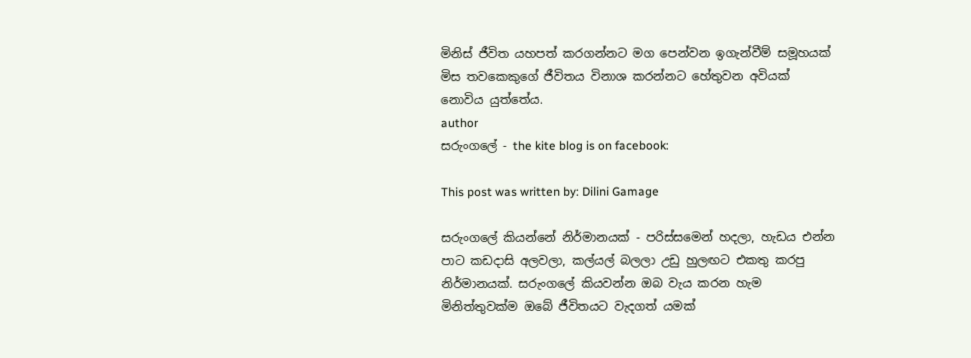මිනිස් ජීවිත යහපත් කරගන්නට මග පෙන්වන ඉගැන්වීම් සමූහයක් මිස තවකෙකුගේ ජීවිතය විනාශ කරන්නට හේතුවන අවියක් නොවිය යුත්තේය.
author
සරුංගලේ - the kite blog is on facebook:

This post was written by: Dilini Gamage

සරුංගලේ කියන්නේ නිර්මානයක් - පරිස්සමෙන් හදලා, හැඩය එන්න පාට කඩදාසි අලවලා, කල්යල් බලලා උඩු හුලඟට එකතු කරපු නිර්මානයක්. සරුංගලේ කියවන්න ඔබ වැය කරන හැම මිනිත්තුවක්ම ඔබේ ජීවිතයට වැදගත් යමක්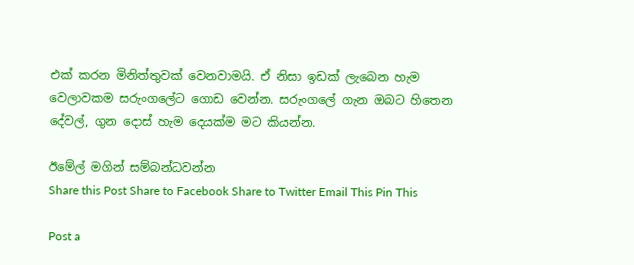එක් කරන මිනිත්තුවක් වෙනවාමයි. ඒ නිසා ඉඩක් ලැබෙන හැම වෙලාවකම සරුංගලේට ගොඩ වෙන්න. සරුංගලේ ගැන ඔබට හිතෙන දේවල්, ගුන දොස් හැම දෙයක්ම මට කියන්න.

ඊමේල් මගින් සම්බන්ධවන්න
Share this Post Share to Facebook Share to Twitter Email This Pin This

Post a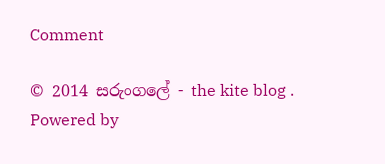Comment

© 2014 සරුංගලේ - the kite blog . Powered by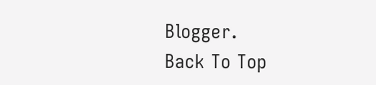Blogger.
Back To Top